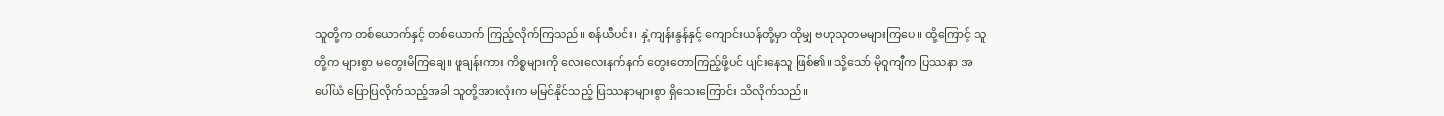သူတို့က တစ်ယောက်နှင့် တစ်ယောက် ကြည့်လိုက်ကြသည်။ စန်ယီပင်း၊ နှဲ့ကျန်းနွန်နှင့် ကျောင်းယန်တို့မှာ ထိုမျှ ဗဟုသုတမများကြပေ။ ထို့ကြောင့် သူတို့က များစွာ မတွေးမိကြချေ။ ဖူချန်းကား ကိစ္စများကို လေးလေးနက်နက် တွေးတောကြည့်ဖို့ပင် ပျင်းနေသူ ဖြစ်၏။ သို့သော် မိုဝူကျီက ပြဿနာ အပေါ်ယံ ပြောပြလိုက်သည့်အခါ သူတို့အားလုံးက မမြင်နိုင်သည့် ပြဿနာများစွာ ရှိသေးကြောင်း သိလိုက်သည်။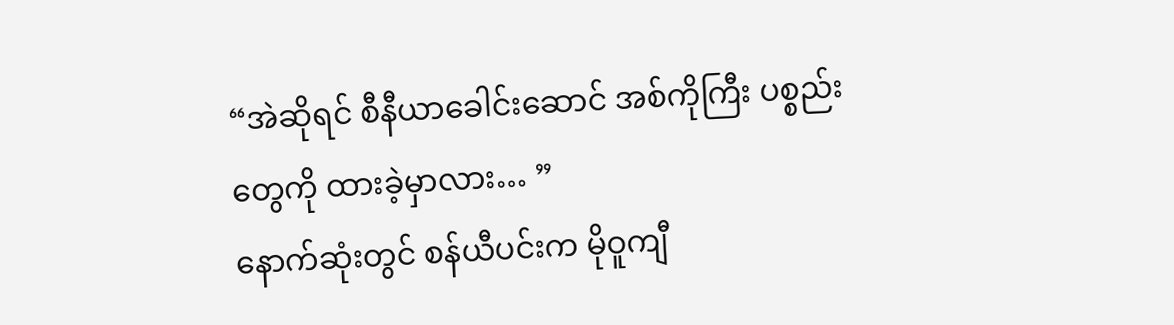“အဲဆိုရင် စီနီယာခေါင်းဆောင် အစ်ကိုကြီး ပစ္စည်းတွေကို ထားခဲ့မှာလား… ”
နောက်ဆုံးတွင် စန်ယီပင်းက မိုဝူကျီ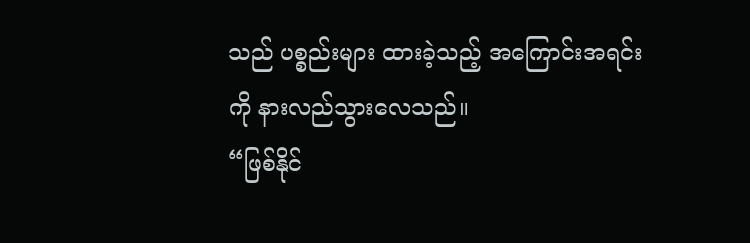သည် ပစ္စည်းများ ထားခဲ့သည့် အကြောင်းအရင်းကို နားလည်သွားလေသည်။
“ဖြစ်နိုင်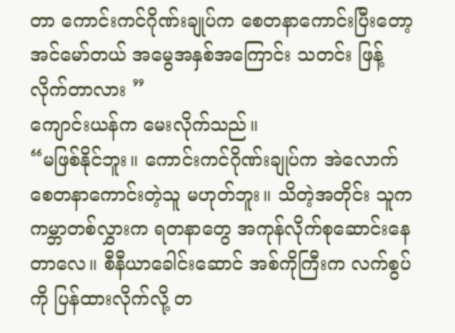တာ ကောင်းကင်ဂိုဏ်းချုပ်က စေတနာကောင်းပြီးတော့ အင်မော်တယ် အမွေအနှစ်အကြောင်း သတင်း ဖြန့်လိုက်တာလား ”
ကျောင်းယန်က မေးလိုက်သည်။
“မဖြစ်နိုင်ဘူး။ ကောင်းကင်ဂိုဏ်းချုပ်က အဲလောက် စေတနာကောင်းတဲ့သူ မဟုတ်ဘူး။ သိတဲ့အတိုင်း သူက ကမ္ဘာတစ်လွှားက ရတနာတွေ အကုန်လိုက်စုဆောင်းနေတာလေ။ စီနီယာခေါင်းဆောင် အစ်ကိုကြီးက လက်စွပ်ကို ပြန်ထားလိုက်လို့ တ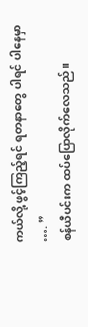ကယ်လို့ ဖွင့်ကြည့်ရင် ရတနာတွေ ပါရင် ပါနေမှာ …. ”
စန်ယီပင်းက ထပ်ပြောလိုက်လေသည်။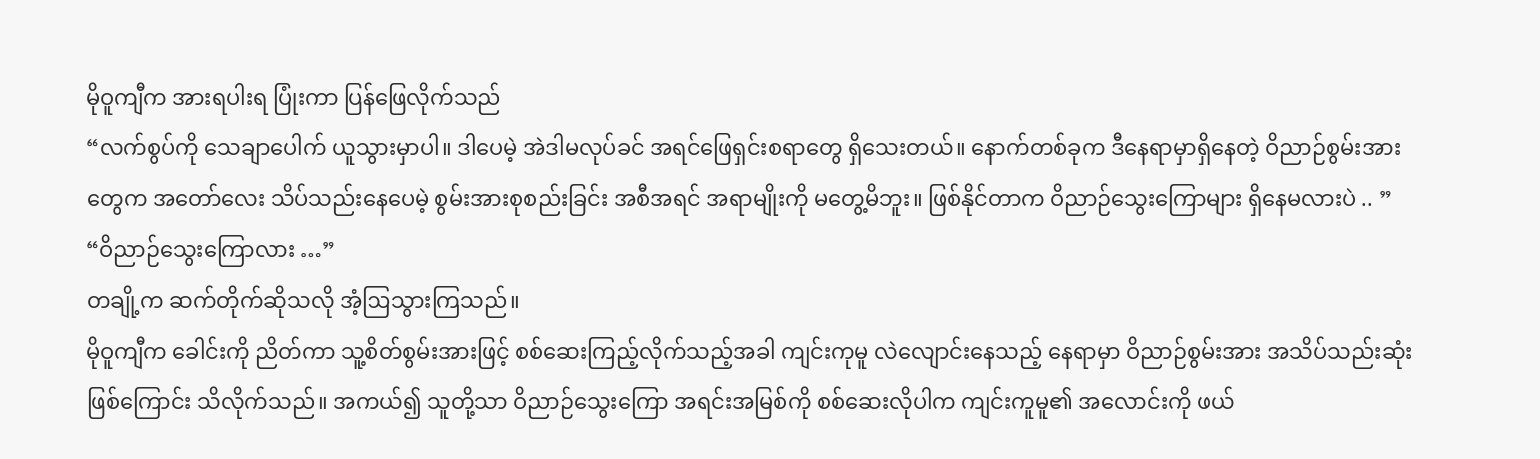မိုဝူကျီက အားရပါးရ ပြုံးကာ ပြန်ဖြေလိုက်သည်
“လက်စွပ်ကို သေချာပေါက် ယူသွားမှာပါ။ ဒါပေမဲ့ အဲဒါမလုပ်ခင် အရင်ဖြေရှင်းစရာတွေ ရှိသေးတယ်။ နောက်တစ်ခုက ဒီနေရာမှာရှိနေတဲ့ ဝိညာဉ်စွမ်းအားတွေက အတော်လေး သိပ်သည်းနေပေမဲ့ စွမ်းအားစုစည်းခြင်း အစီအရင် အရာမျိုးကို မတွေ့မိဘူး။ ဖြစ်နိုင်တာက ဝိညာဉ်သွေးကြောများ ရှိနေမလားပဲ .. ”
“ဝိညာဉ်သွေးကြောလား …”
တချို့က ဆက်တိုက်ဆိုသလို အံ့ဩသွားကြသည်။
မိုဝူကျီက ခေါင်းကို ညိတ်ကာ သူ့စိတ်စွမ်းအားဖြင့် စစ်ဆေးကြည့်လိုက်သည့်အခါ ကျင်းကုမူ လဲလျောင်းနေသည့် နေရာမှာ ဝိညာဉ်စွမ်းအား အသိပ်သည်းဆုံး ဖြစ်ကြောင်း သိလိုက်သည်။ အကယ်၍ သူတို့သာ ဝိညာဉ်သွေးကြော အရင်းအမြစ်ကို စစ်ဆေးလိုပါက ကျင်းကူမူ၏ အလောင်းကို ဖယ်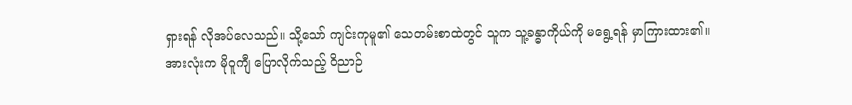ရှားရန် လိုအပ်လေသည်။ သို့သော် ကျင်းကုမူ၏ သေတမ်းစာထဲတွင် သူက သူ့ခန္ဓာကိုယ်ကို မရွေ့ရန် မှာကြားထား၏။
အားလုံးက မိုဝူကျီ ပြောလိုက်သည့် ဝိညာဉ်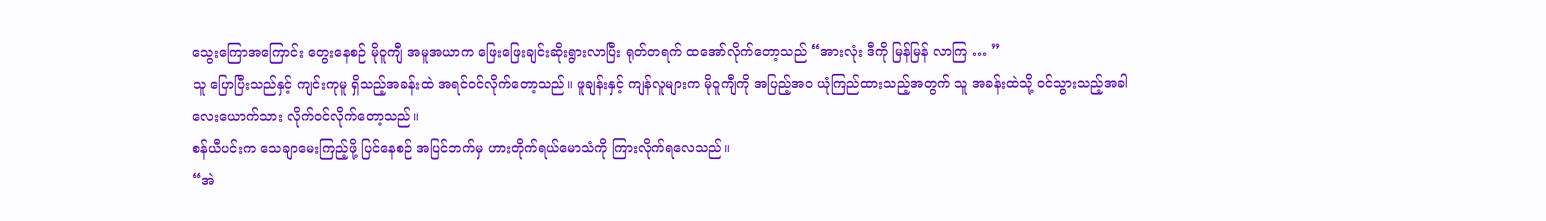သွေးကြောအကြောင်း တွေးနေစဉ် မိုဝူကျီ အမူအယာက ဖြေးဖြေးချင်းဆိုးရွားလာပြီး ရုတ်တရက် ထအော်လိုက်တော့သည် “အားလုံး ဒီကို မြန်မြန် လာကြ … ”
သူ ပြောပြီးသည်နှင့် ကျင်းကုမူ ရှိသည့်အခန်းထဲ အရင်ဝင်လိုက်တော့သည်။ ဖူချန်းနှင့် ကျန်လူများက မိုဝူကျီကို အပြည့်အဝ ယုံကြည်ထားသည့်အတွက် သူ အခန်းထဲသို့ ဝင်သွားသည့်အခါ လေးယောက်သား လိုက်ဝင်လိုက်တော့သည်။
စန်ယီပင်းက သေချာမေးကြည့်ဖို့ ပြင်နေစဉ် အပြင်ဘက်မှ ဟားတိုက်ရယ်မောသံကို ကြားလိုက်ရလေသည်။
“အဲ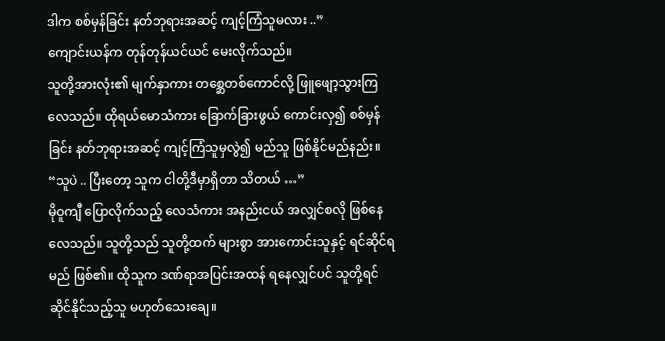ဒါက စစ်မှန်ခြင်း နတ်ဘုရားအဆင့် ကျင့်ကြံသူမလား ..”
ကျောင်းယန်က တုန်တုန်ယင်ယင် မေးလိုက်သည်။
သူတို့အားလုံး၏ မျက်နှာကား တစ္ဆေတစ်ကောင်လို့ ဖြူဖျော့သွားကြလေသည်။ ထိုရယ်မောသံကား ခြောက်ခြားဖွယ် ကောင်းလှ၍ စစ်မှန်ခြင်း နတ်ဘုရားအဆင့် ကျင့်ကြံသူမှလွဲ၍ မည်သူ ဖြစ်နိုင်မည်နည်း။
“သူပဲ .. ပြီးတော့ သူက ငါတို့ဒီမှာရှိတာ သိတယ် …”
မိုဝူကျီ ပြောလိုက်သည့် လေသံကား အနည်းငယ် အလျှင်စလို ဖြစ်နေလေသည်။ သူတို့သည် သူတို့ထက် များစွာ အားကောင်းသူနှင့် ရင်ဆိုင်ရမည် ဖြစ်၏။ ထိုသူက ဒဏ်ရာအပြင်းအထန် ရနေလျှင်ပင် သူတို့ရင်ဆိုင်နိုင်သည့်သူ မဟုတ်သေးချေ။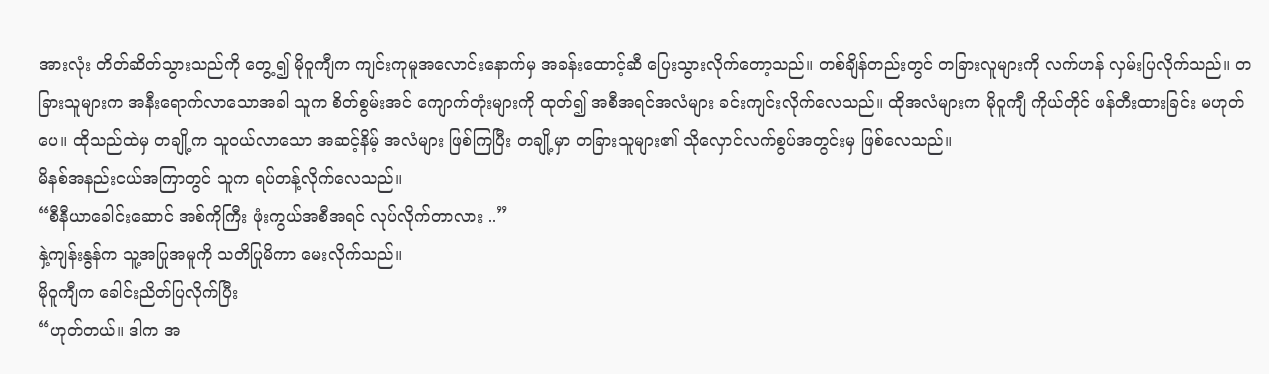အားလုံး တိတ်ဆိတ်သွားသည်ကို တွေ့၍ မိုဝူကျီက ကျင်းကုမူအလောင်းနောက်မှ အခန်းထောင့်ဆီ ပြေးသွားလိုက်တော့သည်။ တစ်ချိန်တည်းတွင် တခြားလူများကို လက်ဟန် လှမ်းပြလိုက်သည်။ တခြားသူများက အနီးရောက်လာသောအခါ သူက စိတ်စွမ်းအင် ကျောက်တုံးများကို ထုတ်၍ အစီအရင်အလံများ ခင်းကျင်းလိုက်လေသည်။ ထိုအလံများက မိုဝူကျီ ကိုယ်တိုင် ဖန်တီးထားခြင်း မဟုတ်ပေ။ ထိုသည်ထဲမှ တချို့က သူဝယ်လာသော အဆင့်နိမ့် အလံများ ဖြစ်ကြပြီး တချို့မှာ တခြားသူများ၏ သိုလှောင်လက်စွပ်အတွင်းမှ ဖြစ်လေသည်။
မိနစ်အနည်းငယ်အကြာတွင် သူက ရပ်တန့်လိုက်လေသည်။
“စီနီယာခေါင်းဆောင် အစ်ကိုကြီး ဖုံးကွယ်အစီအရင် လုပ်လိုက်တာလား ..”
နှဲ့ကျန်းနွန်က သူ့အပြုအမူကို သတိပြုမိကာ မေးလိုက်သည်။
မိုဝူကျီက ခေါင်းညိတ်ပြလိုက်ပြီး
“ဟုတ်တယ်။ ဒါက အ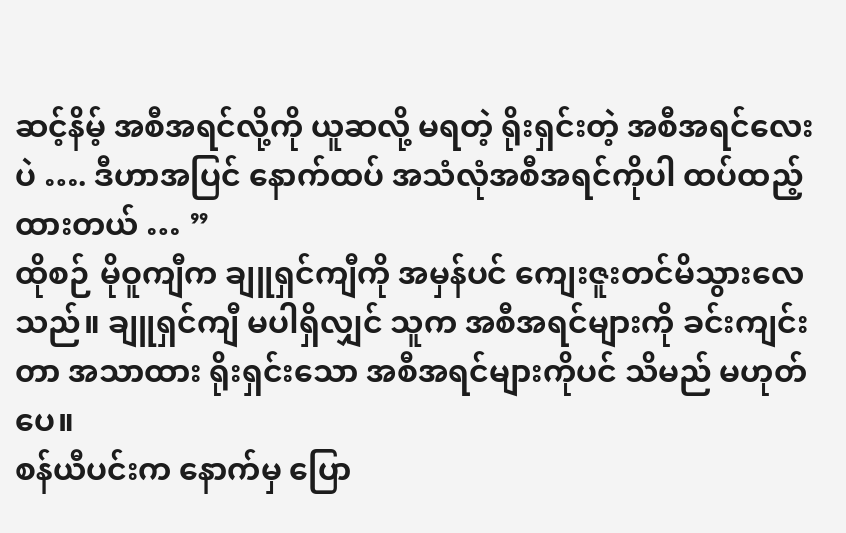ဆင့်နိမ့် အစီအရင်လို့ကို ယူဆလို့ မရတဲ့ ရိုးရှင်းတဲ့ အစီအရင်လေးပဲ …. ဒီဟာအပြင် နောက်ထပ် အသံလုံအစီအရင်ကိုပါ ထပ်ထည့်ထားတယ် … ”
ထိုစဉ် မိုဝူကျီက ချူရှင်ကျီကို အမှန်ပင် ကျေးဇူးတင်မိသွားလေသည်။ ချူရှင်ကျီ မပါရှိလျှင် သူက အစီအရင်များကို ခင်းကျင်းတာ အသာထား ရိုးရှင်းသော အစီအရင်များကိုပင် သိမည် မဟုတ်ပေ။
စန်ယီပင်းက နောက်မှ ပြော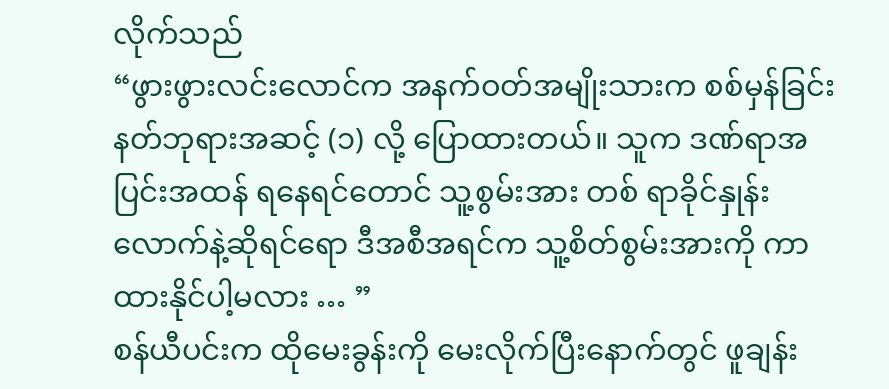လိုက်သည်
“ဖွားဖွားလင်းလောင်က အနက်ဝတ်အမျိုးသားက စစ်မှန်ခြင်း နတ်ဘုရားအဆင့် (၁) လို့ ပြောထားတယ်။ သူက ဒဏ်ရာအပြင်းအထန် ရနေရင်တောင် သူ့စွမ်းအား တစ် ရာခိုင်နှုန်းလောက်နဲ့ဆိုရင်ရော ဒီအစီအရင်က သူ့စိတ်စွမ်းအားကို ကာထားနိုင်ပါ့မလား … ”
စန်ယီပင်းက ထိုမေးခွန်းကို မေးလိုက်ပြီးနောက်တွင် ဖူချန်း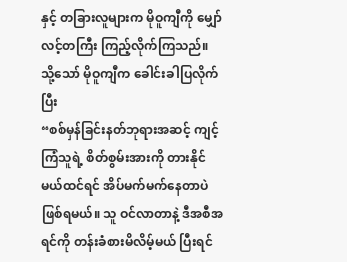နှင့် တခြားလူများက မိုဝူကျီကို မျှော်လင့်တကြီး ကြည့်လိုက်ကြသည်။
သို့သော် မိုဝူကျီက ခေါင်းခါပြလိုက်ပြီး
“စစ်မှန်ခြင်းနတ်ဘုရားအဆင့် ကျင့်ကြံသူရဲ့ စိတ်စွမ်းအားကို တားနိုင်မယ်ထင်ရင် အိပ်မက်မက်နေတာပဲ ဖြစ်ရမယ်။ သူ ဝင်လာတာနဲ့ ဒီအစီအရင်ကို တန်းခံစားမိလိမ့်မယ် ပြီးရင်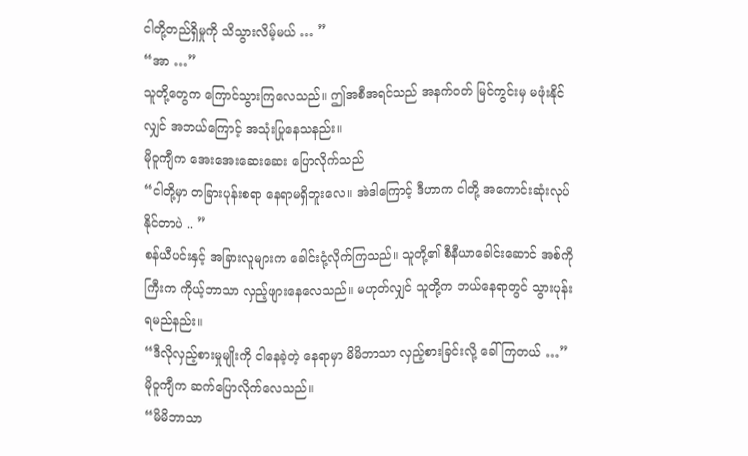ငါတို့တည်ရှိမှုကို သိသွားလိမ့်မယ် … ”
“အာ …”
သူတို့တွေက ကြောင်သွားကြလေသည်။ ဤအစီအရင်သည် အနက်ဝတ် မြင်ကွင်းမှ မဖုံးနိုင်လျှင် အဘယ်ကြောင့် အသုံးပြုနေသနည်း။
မိုဝူကျီက အေးအေးဆေးဆေး ပြောလိုက်သည်
“ငါတို့မှာ တခြားပုန်းစရာ နေရာမရှိဘူးလေ။ အဲဒါကြောင့် ဒီဟာက ငါတို့ အကောင်းဆုံးလုပ်နိုင်တာပဲ .. ”
စန်ယီပင်းနှင့် အခြားလူများက ခေါင်းငုံ့လိုက်ကြသည်။ သူတို့၏ စီနီယာခေါင်းဆောင် အစ်ကိုကြီးက ကိုယ့်ဘာသာ လှည့်ဖျားနေလေသည်။ မဟုတ်လျှင် သူတို့က ဘယ်နေရာတွင် သွားပုန်းရမည်နည်း။
“ဒီလိုလှည့်စားမှုမျိုးကို ငါနေခဲ့တဲ့ နေရာမှာ မိမိဘာသာ လှည့်စားခြင်းလို့ ခေါ်ကြတယ် …”
မိုဝူကျီက ဆက်ပြောလိုက်လေသည်။
“မိမိဘာသာ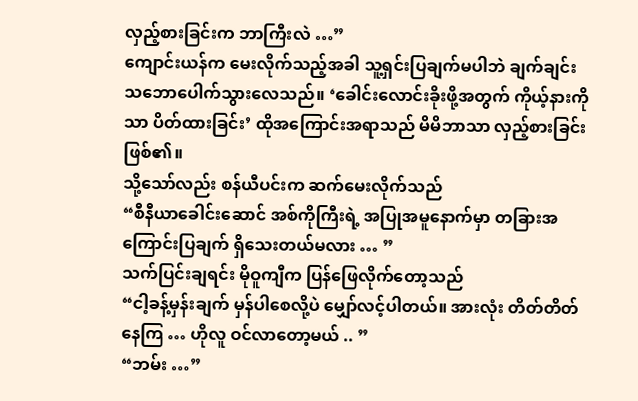လှည့်စားခြင်းက ဘာကြီးလဲ …”
ကျောင်းယန်က မေးလိုက်သည့်အခါ သူ့ရှင်းပြချက်မပါဘဲ ချက်ချင်း သဘောပေါက်သွားလေသည်။ ‘ခေါင်းလောင်းခိုးဖို့အတွက် ကိုယ့်နားကိုသာ ပိတ်ထားခြင်း’ ထိုအကြောင်းအရာသည် မိမိဘာသာ လှည့်စားခြင်း ဖြစ်၏။
သို့သော်လည်း စန်ယီပင်းက ဆက်မေးလိုက်သည်
“စီနီယာခေါင်းဆောင် အစ်ကိုကြီးရဲ့ အပြုအမူနောက်မှာ တခြားအကြောင်းပြချက် ရှိသေးတယ်မလား … ”
သက်ပြင်းချရင်း မိုဝူကျီက ပြန်ဖြေလိုက်တော့သည်
“ငါ့ခန့်မှန်းချက် မှန်ပါစေလို့ပဲ မျှော်လင့်ပါတယ်။ အားလုံး တိတ်တိတ်နေကြ … ဟိုလူ ဝင်လာတော့မယ် .. ”
“ဘမ်း …”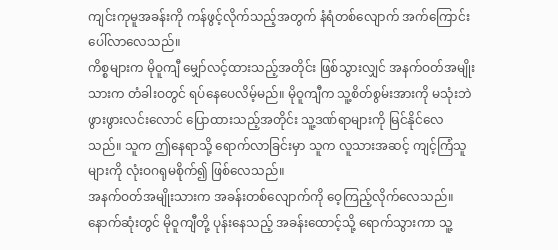ကျင်းကုမူအခန်းကို ကန်ဖွင့်လိုက်သည့်အတွက် နံရံတစ်လျောက် အက်ကြောင်း ပေါ်လာလေသည်။
ကိစ္စများက မိုဝူကျီ မျှော်လင့်ထားသည့်အတိုင်း ဖြစ်သွားလျှင် အနက်ဝတ်အမျိုးသားက တံခါးဝတွင် ရပ်နေပေလိမ့်မည်။ မိုဝူကျီက သူ့စိတ်စွမ်းအားကို မသုံးဘဲ ဖွားဖွားလင်းလောင် ပြောထားသည့်အတိုင်း သူ့ဒဏ်ရာများကို မြင်နိုင်လေသည်။ သူက ဤနေရာသို့ ရောက်လာခြင်းမှာ သူက လူသားအဆင့် ကျင့်ကြံသူများကို လုံးဝဂရုမစိုက်၍ ဖြစ်လေသည်။
အနက်ဝတ်အမျိုးသားက အခန်းတစ်လျောက်ကို ဝေ့ကြည့်လိုက်လေသည်။ နောက်ဆုံးတွင် မိုဝူကျီတို့ ပုန်းနေသည့် အခန်းထောင့်သို့ ရောက်သွားကာ သူ့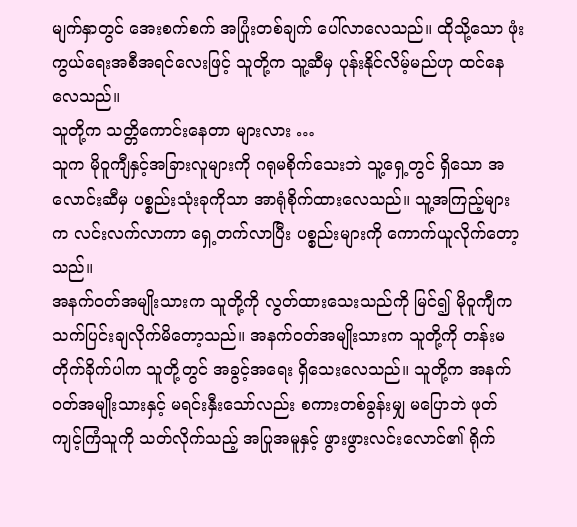မျက်နှာတွင် အေးစက်စက် အပြုံးတစ်ချက် ပေါ်လာလေသည်။ ထိုသို့သော ဖုံးကွယ်ရေးအစီအရင်လေးဖြင့် သူတို့က သူ့ဆီမှ ပုန်းနိုင်လိမ့်မည်ဟု ထင်နေလေသည်။
သူတို့က သတ္တိကောင်းနေတာ များလား …
သူက မိုဝူကျီနှင့်အခြားလူများကို ဂရုမစိုက်သေးဘဲ သူ့ရှေ့တွင် ရှိသော အလောင်းဆီမှ ပစ္စည်းသုံးခုကိုသာ အာရုံစိုက်ထားလေသည်။ သူ့အကြည့်များက လင်းလက်လာကာ ရှေ့တက်လာပြီး ပစ္စည်းများကို ကောက်ယူလိုက်တော့သည်။
အနက်ဝတ်အမျိုးသားက သူတို့ကို လွတ်ထားသေးသည်ကို မြင်၍ မိုဝူကျီက သက်ပြင်းချလိုက်မိတော့သည်။ အနက်ဝတ်အမျိုးသားက သူတို့ကို တန်းမတိုက်ခိုက်ပါက သူတို့တွင် အခွင့်အရေး ရှိသေးလေသည်။ သူတို့က အနက်ဝတ်အမျိုးသားနှင့် မရင်းနှီးသော်လည်း စကားတစ်ခွန်းမျှ မပြောဘဲ ဖုတ်ကျင့်ကြံသူကို သတ်လိုက်သည့် အပြုအမူနှင့် ဖွားဖွားလင်းလောင်၏ ရိုက်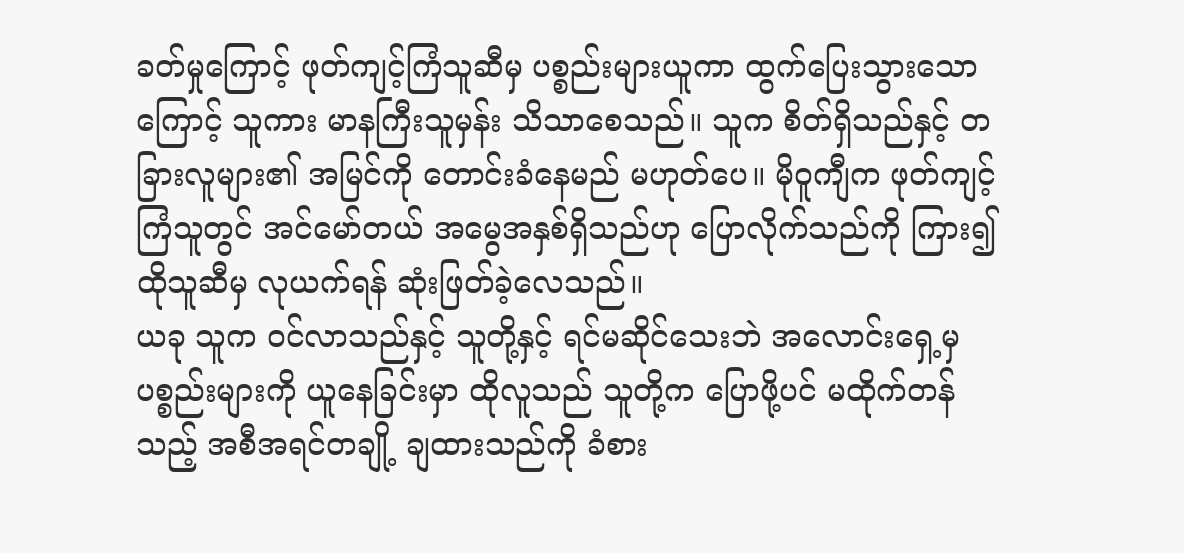ခတ်မှုကြောင့် ဖုတ်ကျင့်ကြံသူဆီမှ ပစ္စည်းများယူကာ ထွက်ပြေးသွားသောကြောင့် သူကား မာနကြီးသူမှန်း သိသာစေသည်။ သူက စိတ်ရှိသည်နှင့် တခြားလူများ၏ အမြင်ကို တောင်းခံနေမည် မဟုတ်ပေ။ မိုဝူကျီက ဖုတ်ကျင့်ကြံသူတွင် အင်မော်တယ် အမွေအနှစ်ရှိသည်ဟု ပြောလိုက်သည်ကို ကြား၍ ထိုသူဆီမှ လုယက်ရန် ဆုံးဖြတ်ခဲ့လေသည်။
ယခု သူက ဝင်လာသည်နှင့် သူတို့နှင့် ရင်မဆိုင်သေးဘဲ အလောင်းရှေ့မှ ပစ္စည်းများကို ယူနေခြင်းမှာ ထိုလူသည် သူတို့က ပြောဖို့ပင် မထိုက်တန်သည့် အစီအရင်တချို့ ချထားသည်ကို ခံစား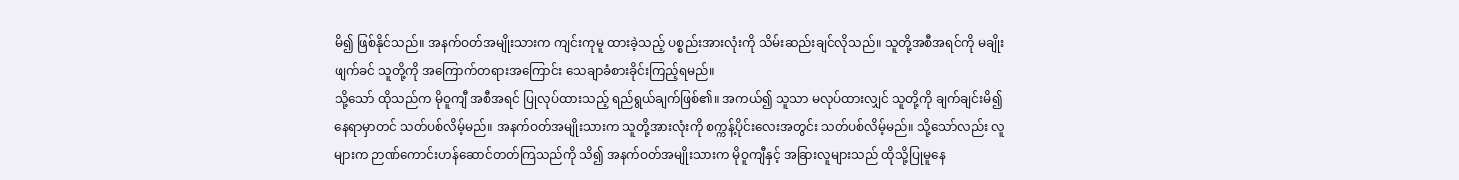မိ၍ ဖြစ်နိုင်သည်။ အနက်ဝတ်အမျိုးသားက ကျင်းကုမူ ထားခဲ့သည့် ပစ္စည်းအားလုံးကို သိမ်းဆည်းချင်လိုသည်။ သူတို့အစီအရင်ကို မချိုးဖျက်ခင် သူတို့ကို အကြောက်တရားအကြောင်း သေချာခံစားခိုင်းကြည့်ရမည်။
သို့သော် ထိုသည်က မိုဝူကျီ အစီအရင် ပြုလုပ်ထားသည့် ရည်ရွယ်ချက်ဖြစ်၏။ အကယ်၍ သူသာ မလုပ်ထားလျှင် သူတို့ကို ချက်ချင်းမိ၍ နေရာမှာတင် သတ်ပစ်လိမ့်မည်။ အနက်ဝတ်အမျိုးသားက သူတို့အားလုံးကို စက္ကန့်ပိုင်းလေးအတွင်း သတ်ပစ်လိမ့်မည်။ သို့သော်လည်း လူများက ဉာဏ်ကောင်းဟန်ဆောင်တတ်ကြသည်ကို သိ၍ အနက်ဝတ်အမျိုးသားက မိုဝူကျီနှင့် အခြားလူများသည် ထိုသို့ပြုမူနေ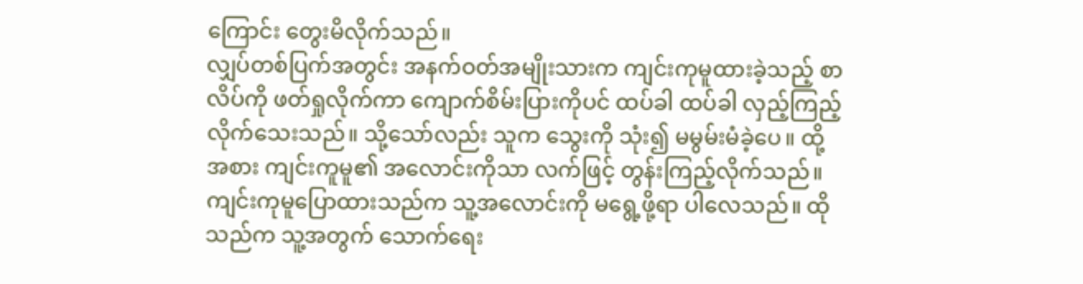ကြောင်း တွေးမိလိုက်သည်။
လျှပ်တစ်ပြက်အတွင်း အနက်ဝတ်အမျိုးသားက ကျင်းကုမူထားခဲ့သည့် စာလိပ်ကို ဖတ်ရှုလိုက်ကာ ကျောက်စိမ်းပြားကိုပင် ထပ်ခါ ထပ်ခါ လှည့်ကြည့်လိုက်သေးသည်။ သို့သော်လည်း သူက သွေးကို သုံး၍ မမွမ်းမံခဲ့ပေ။ ထို့အစား ကျင်းကူမူ၏ အလောင်းကိုသာ လက်ဖြင့် တွန်းကြည့်လိုက်သည်။ ကျင်းကုမူပြောထားသည်က သူ့အလောင်းကို မရွေ့ဖို့ရာ ပါလေသည်။ ထိုသည်က သူ့အတွက် သောက်ရေး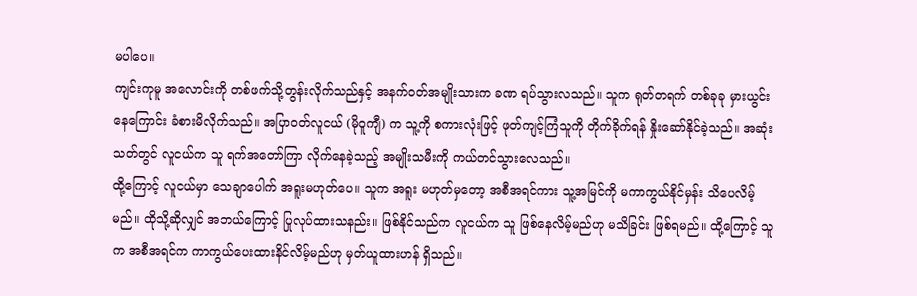မပါပေ။
ကျင်းကုမူ အလောင်းကို တစ်ဖက်သို့တွန်းလိုက်သည်နှင့် အနက်ဝတ်အမျိုးသားက ခဏ ရပ်သွားလသည်။ သူက ရုတ်တရက် တစ်ခုခု မှားယွင်းနေကြောင်း ခံစားမိလိုက်သည်။ အပြာဝတ်လူငယ် (မိုဝူကျီ) က သူ့ကို စကားလုံးဖြင့် ဖုတ်ကျင့်ကြံသူကို တိုက်ခိုက်ရန် နှိုးဆော်နိုင်ခဲ့သည်။ အဆုံးသတ်တွင် လူငယ်က သူ ရက်အတော်ကြာ လိုက်နေခဲ့သည့် အမျိုးသမီးကို ကယ်တင်သွားလေသည်။
ထို့ကြောင့် လူငယ်မှာ သေချာပေါက် အရူးမဟုတ်ပေ။ သူက အရူး မဟုတ်မှတော့ အစီအရင်ကား သူ့အမြင်ကို မကာကွယ်နိုင်မှန်း သိပေလိမ့်မည်။ ထိုသို့ဆိုလျှင် အဘယ်ကြောင့် ပြုလုပ်ထားသနည်း။ ဖြစ်နိုင်သည်က လူငယ်က သူ ဖြစ်နေလိမ့်မည်ဟု မသိခြင်း ဖြစ်ရမည်။ ထို့ကြောင့် သူက အစီအရင်က ကာကွယ်ပေးထားနိင်လိမ့်မည်ဟု မှတ်ယူထားဟန် ရှိသည်။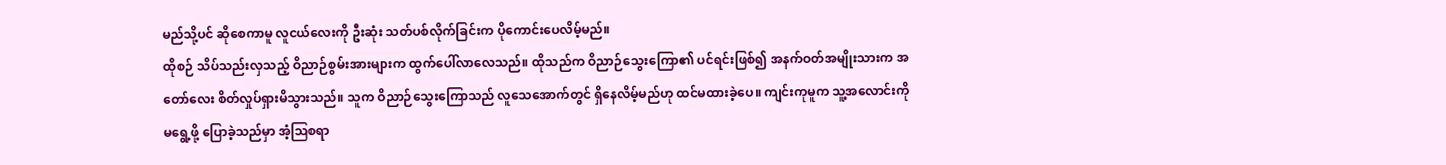မည်သို့ပင် ဆိုစေကာမူ လူငယ်လေးကို ဦးဆုံး သတ်ပစ်လိုက်ခြင်းက ပိုကောင်းပေလိမ့်မည်။
ထိုစဉ် သိပ်သည်းလှသည့် ဝိညာဉ်စွမ်းအားများက ထွက်ပေါ်လာလေသည်။ ထိုသည်က ဝိညာဉ်သွေးကြော၏ ပင်ရင်းဖြစ်၍ အနက်ဝတ်အမျိုးသားက အတော်လေး စိတ်လှုပ်ရှားမိသွားသည်။ သူက ဝိညာဉ်သွေးကြောသည် လူသေအောက်တွင် ရှိနေလိမ့်မည်ဟု ထင်မထားခဲ့ပေ။ ကျင်းကုမူက သူ့အလောင်းကို မရွေ့ဖို့ ပြောခဲ့သည်မှာ အံ့ဩစရာ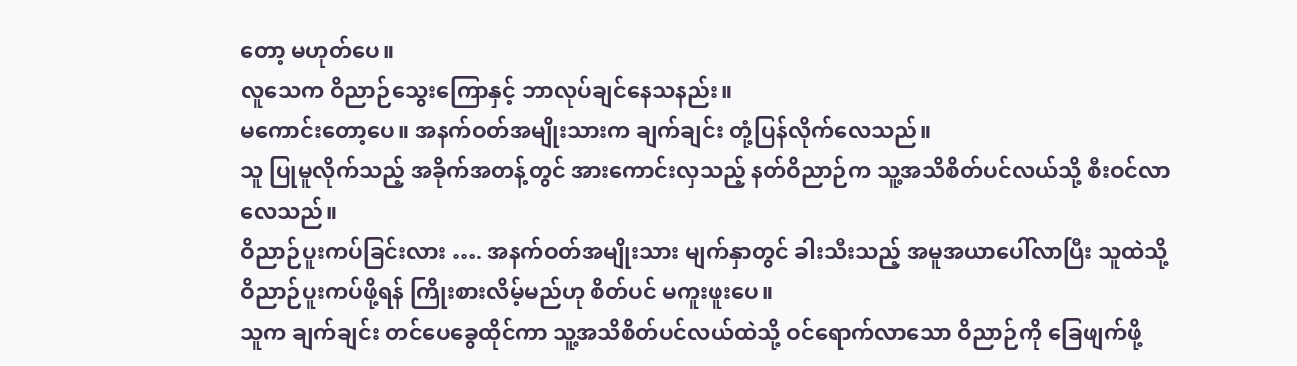တော့ မဟုတ်ပေ။
လူသေက ဝိညာဉ်သွေးကြောနှင့် ဘာလုပ်ချင်နေသနည်း။
မကောင်းတော့ပေ။ အနက်ဝတ်အမျိုးသားက ချက်ချင်း တုံ့ပြန်လိုက်လေသည်။
သူ ပြုမူလိုက်သည့် အခိုက်အတန့်တွင် အားကောင်းလှသည့် နတ်ဝိညာဉ်က သူ့အသိစိတ်ပင်လယ်သို့ စီးဝင်လာလေသည်။
ဝိညာဉ်ပူးကပ်ခြင်းလား …. အနက်ဝတ်အမျိုးသား မျက်နှာတွင် ခါးသီးသည့် အမူအယာပေါ်လာပြီး သူထဲသို့ ဝိညာဉ်ပူးကပ်ဖို့ရန် ကြိုးစားလိမ့်မည်ဟု စိတ်ပင် မကူးဖူးပေ။
သူက ချက်ချင်း တင်ပေခွေထိုင်ကာ သူ့အသိစိတ်ပင်လယ်ထဲသို့ ဝင်ရောက်လာသော ဝိညာဉ်ကို ခြေဖျက်ဖို့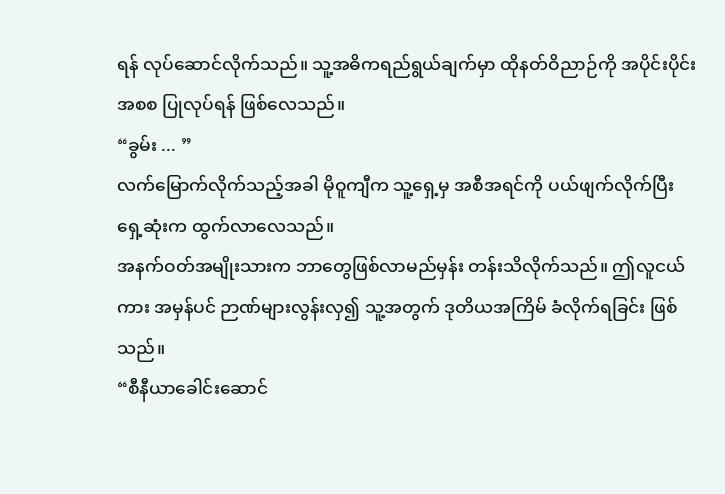ရန် လုပ်ဆောင်လိုက်သည်။ သူ့အဓိကရည်ရွယ်ချက်မှာ ထိုနတ်ဝိညာဉ်ကို အပိုင်းပိုင်း အစစ ပြုလုပ်ရန် ဖြစ်လေသည်။
“ခွမ်း ... ”
လက်မြောက်လိုက်သည့်အခါ မိုဝူကျီက သူ့ရှေ့မှ အစီအရင်ကို ပယ်ဖျက်လိုက်ပြီး ရှေ့ဆုံးက ထွက်လာလေသည်။
အနက်ဝတ်အမျိုးသားက ဘာတွေဖြစ်လာမည်မှန်း တန်းသိလိုက်သည်။ ဤလူငယ်ကား အမှန်ပင် ဉာဏ်များလွန်းလှ၍ သူ့အတွက် ဒုတိယအကြိမ် ခံလိုက်ရခြင်း ဖြစ်သည်။
“စီနီယာခေါင်းဆောင်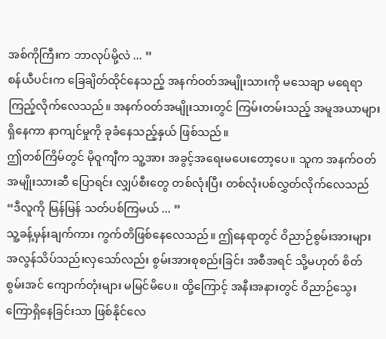အစ်ကိုကြီးက ဘာလုပ်မို့လဲ ... ”
စန်ယီပင်းက ခြေချိတ်ထိုင်နေသည့် အနက်ဝတ်အမျိုးသားကို မသေချာ မရေရာ ကြည့်လိုက်လေသည်။ အနက်ဝတ်အမျိုးသားတွင် ကြမ်းတမ်းသည့် အမူအယာများရှိနေကာ နာကျင်မှုကို ခုခံနေသည့်နှယ် ဖြစ်သည်။
ဤတစ်ကြိမ်တွင် မိုဝူကျီက သူ့အား အခွင့်အရေးမပေးတော့ပေ။ သူက အနက်ဝတ်အမျိုးသားဆီ ပြောရင်း လျှပ်စီးတွေ တစ်လုံးပြီး တစ်လုံးပစ်လွှတ်လိုက်လေသည်
“ဒီလူကို မြန်မြန် သတ်ပစ်ကြမယ် ... ”
သူ့ခန့်မှန်းချက်ကား ကွက်တိဖြစ်နေလေသည်။ ဤနေရာတွင် ဝိညာဉ်စွမ်းအားများ အလွန်သိပ်သည်းလှသော်လည်း စွမ်းအားစုစည်းခြင်း အစီအရင် သို့မဟုတ် စိတ်စွမ်းအင် ကျောက်တုံးများ မမြင်မိပေ။ ထို့ကြောင့် အနီးအနားတွင် ဝိညာဉ်သွေးကြောရှိနေခြင်းသာ ဖြစ်နိုင်လေ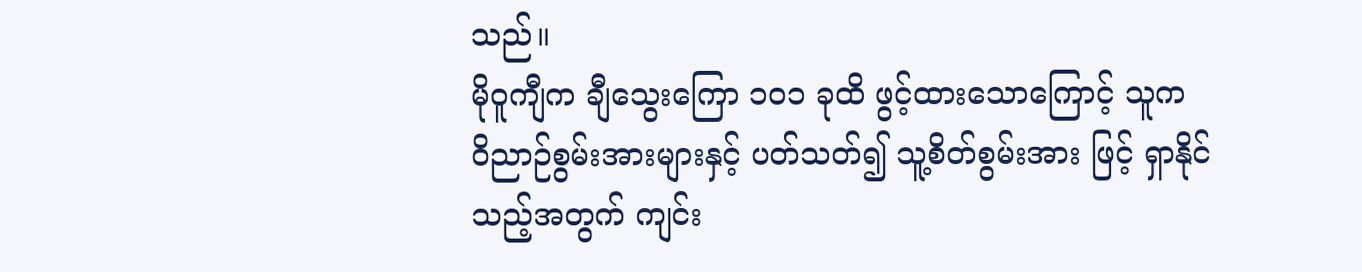သည်။
မိုဝူကျီက ချီသွေးကြော ၁၀၁ ခုထိ ဖွင့်ထားသောကြောင့် သူက ဝိညာဉ်စွမ်းအားများနှင့် ပတ်သတ်၍ သူ့စိတ်စွမ်းအား ဖြင့် ရှာနိုင်သည့်အတွက် ကျင်း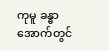ကုမူ ခန္ဓာအောက်တွင်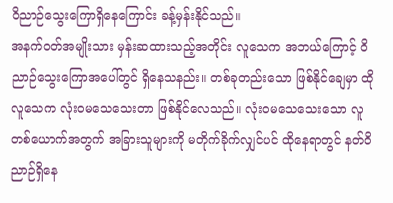ဝိညာဉ်သွေးကြောရှိနေကြောင်း ခန့်မှန်းနိုင်သည်။
အနက်ဝတ်အမျိုးသား မှန်းဆထားသည့်အတိုင်း လူသေက အဘယ်ကြောင့် ဝိညာဉ်သွေးကြောအပေါ်တွင် ရှိနေသနည်း။ တစ်ခုတည်းသော ဖြစ်နိုင်ချေမှာ ထိုလူသေက လုံးဝမသေသေးတာ ဖြစ်နိုင်လေသည်။ လုံးဝမသေသေးသော လူတစ်ယောက်အတွက် အခြားသူများကို မတိုက်ခိုက်လျှင်ပင် ထိုနေရာတွင် နတ်ဝိညာဉ်ရှိနေ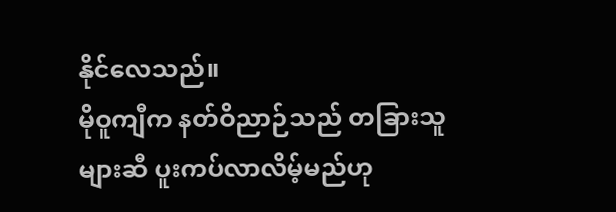နိုင်လေသည်။
မိုဝူကျီက နတ်ဝိညာဉ်သည် တခြားသူများဆီ ပူးကပ်လာလိမ့်မည်ဟု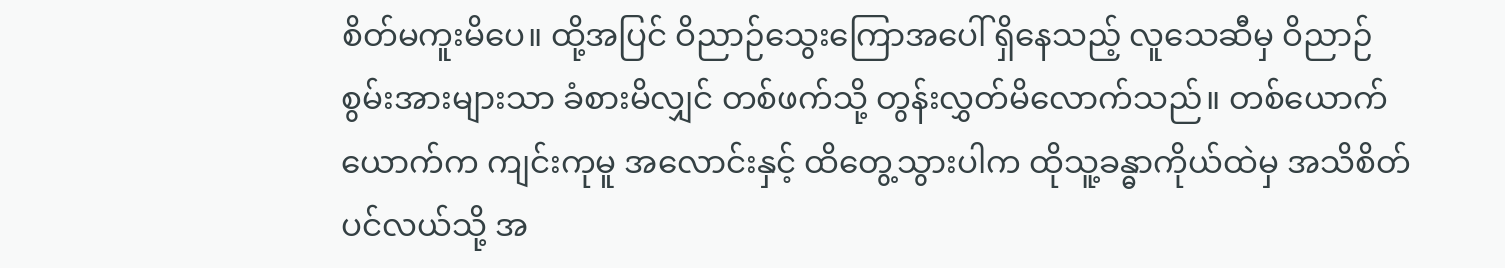စိတ်မကူးမိပေ။ ထို့အပြင် ဝိညာဉ်သွေးကြောအပေါ် ရှိနေသည့် လူသေဆီမှ ဝိညာဉ်စွမ်းအားများသာ ခံစားမိလျှင် တစ်ဖက်သို့ တွန်းလွှတ်မိလောက်သည်။ တစ်ယောက်ယောက်က ကျင်းကုမူ အလောင်းနှင့် ထိတွေ့သွားပါက ထိုသူ့ခန္ဓာကိုယ်ထဲမှ အသိစိတ်ပင်လယ်သို့ အ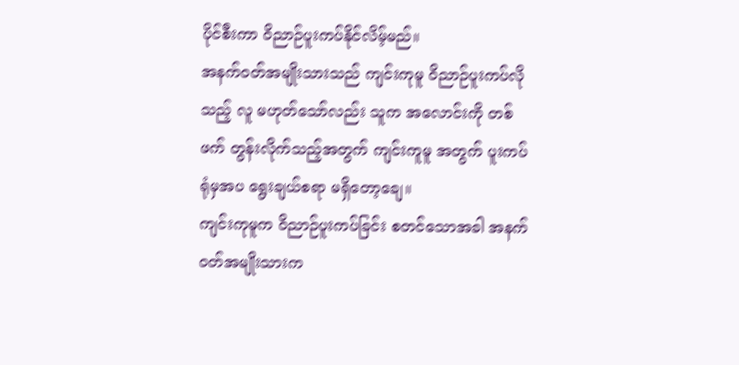ပိုင်စီးကာ ဝိညာဉ်ပူးကပ်နိုင်လိမ့်မည်။
အနက်ဝတ်အမျိုးသားသည် ကျင်းကုမူ ဝိညာဉ်ပူးကပ်လိုသည့် လူ မဟုတ်သော်လည်း သူက အလောင်းကို တစ်ဖက် တွန်းလိုက်သည့်အတွက် ကျင်းကူမူ အတွက် ပူးကပ်ရုံမှအပ ရွေးချယ်စရာ မရှိတော့ချေ။
ကျင်းကုမူက ဝိညာဉ်ပူးကပ်ခြင်း စတင်သောအခါ အနက်ဝတ်အမျိုးသားက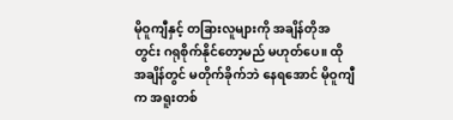မိုဝူကျီနှင့် တခြားလူများကို အချိန်တိုအတွင်း ဂရုစိုက်နိုင်တော့မည် မဟုတ်ပေ။ ထိုအချိန်တွင် မတိုက်ခိုက်ဘဲ နေရအောင် မိုဝူကျီက အရူးတစ်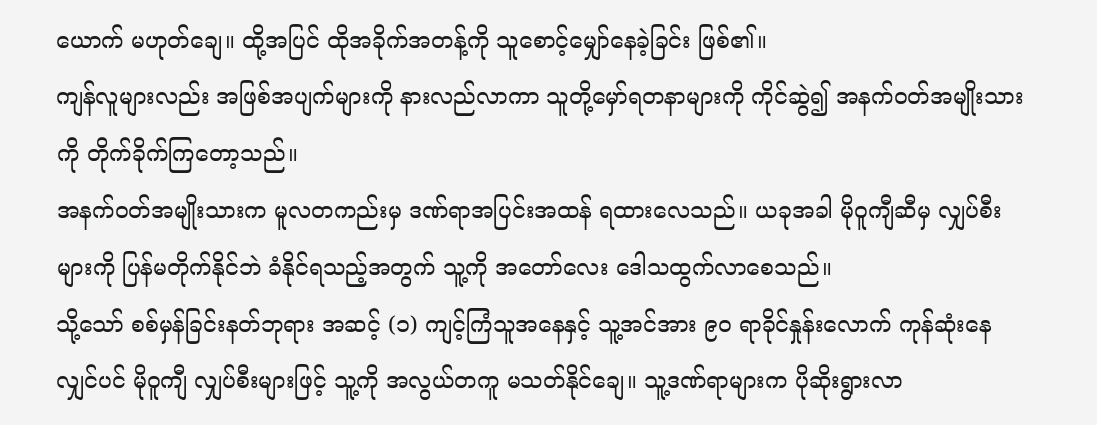ယောက် မဟုတ်ချေ။ ထို့အပြင် ထိုအခိုက်အတန့်ကို သူစောင့်မျှော်နေခဲ့ခြင်း ဖြစ်၏။
ကျန်လူများလည်း အဖြစ်အပျက်များကို နားလည်လာကာ သူတို့မှော်ရတနာများကို ကိုင်ဆွဲ၍ အနက်ဝတ်အမျိုးသားကို တိုက်ခိုက်ကြတော့သည်။
အနက်ဝတ်အမျိုးသားက မူလတကည်းမှ ဒဏ်ရာအပြင်းအထန် ရထားလေသည်။ ယခုအခါ မိုဝူကျီဆီမှ လျှပ်စီးများကို ပြန်မတိုက်နိုင်ဘဲ ခံနိုင်ရသည့်အတွက် သူ့ကို အတော်လေး ဒေါသထွက်လာစေသည်။
သို့သော် စစ်မှန်ခြင်းနတ်ဘုရား အဆင့် (၁) ကျင့်ကြံသူအနေနှင့် သူ့အင်အား ၉၀ ရာခိုင်နှုန်းလောက် ကုန်ဆုံးနေလျှင်ပင် မိုဝူကျီ လျှပ်စီးများဖြင့် သူ့ကို အလွယ်တကူ မသတ်နိုင်ချေ။ သူ့ဒဏ်ရာများက ပိုဆိုးရွားလာ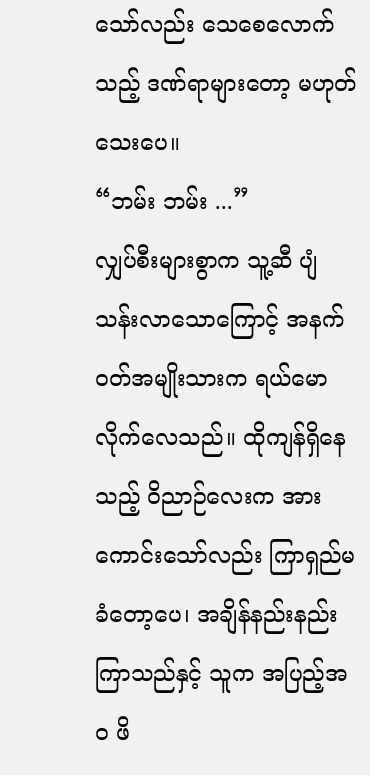သော်လည်း သေစေလောက်သည့် ဒဏ်ရာများတော့ မဟုတ်သေးပေ။
“ဘမ်း ဘမ်း ...”
လျှပ်စီးများစွာက သူ့ဆီ ပျံသန်းလာသောကြောင့် အနက်ဝတ်အမျိုးသားက ရယ်မောလိုက်လေသည်။ ထိုကျန်ရှိနေသည့် ဝိညာဉ်လေးက အားကောင်းသော်လည်း ကြာရှည်မခံတော့ပေ၊ အချိန်နည်းနည်းကြာသည်နှင့် သူက အပြည့်အဝ ဖိ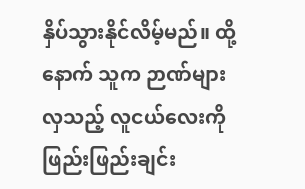နှိပ်သွားနိုင်လိမ့်မည်။ ထို့နောက် သူက ဉာဏ်များလှသည့် လူငယ်လေးကို ဖြည်းဖြည်းချင်း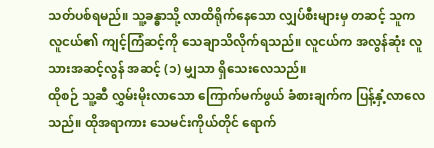သတ်ပစ်ရမည်။ သူ့ခန္ဓာသို့ လာထိရိုက်နေသော လျှပ်စီးများမှ တဆင့် သူက လူငယ်၏ ကျင့်ကြံဆင့်ကို သေချာသိလိုက်ရသည်။ လူငယ်က အလွန်ဆုံး လူသားအဆင့်လွန် အဆင့် (၁) မျှသာ ရှိသေးလေသည်။
ထိုစဉ် သူ့ဆီ လွှမ်းမိုးလာသော ကြောက်မက်ဖွယ် ခံစားချက်က ပြန့်နှံ့လာလေသည်။ ထိုအရာကား သေမင်းကိုယ်တိုင် ရောက်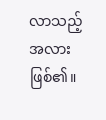လာသည့်အလား ဖြစ်၏။